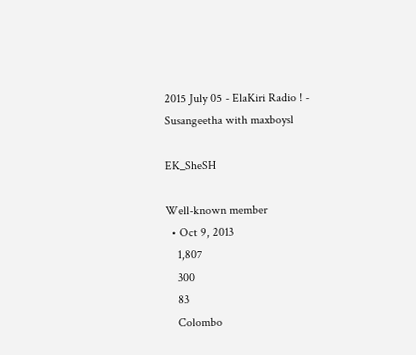2015 July 05 - ElaKiri Radio ! - Susangeetha with maxboysl

EK_SheSH

Well-known member
  • Oct 9, 2013
    1,807
    300
    83
    Colombo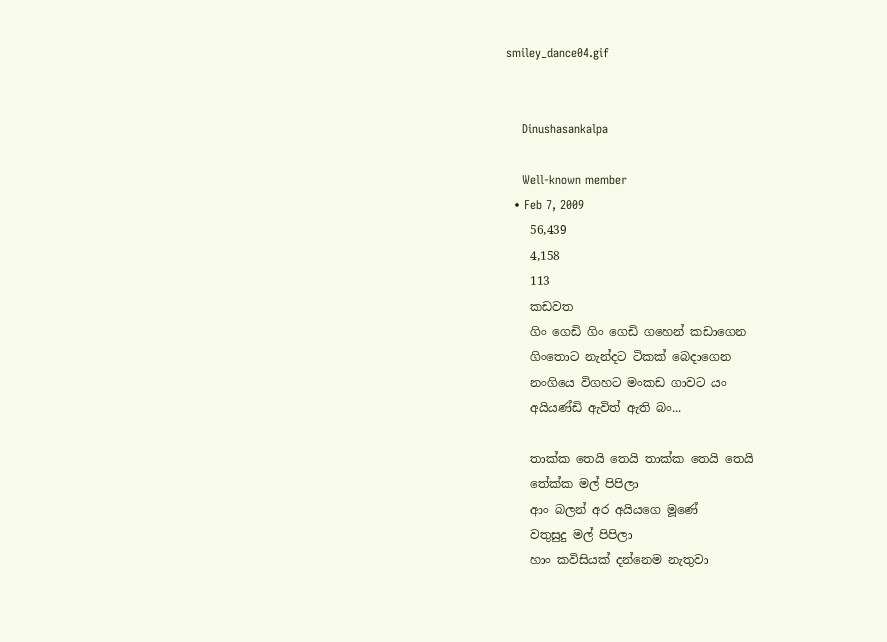smiley_dance04.gif


    Dinushasankalpa

    Well-known member
  • Feb 7, 2009
    56,439
    4,158
    113
    කඩවත
    ගිං ගෙඩි ගිං ගෙඩි ගහෙන් කඩාගෙන
    ගිංතොට නැන්දට ටිකක්‌ බෙදාගෙන
    නංගියෙ විගහට මංකඩ ගාවට යං
    අයියණ්‌ඩි ඇවිත් ඇති බං...

    තාක්‌ක තෙයි තෙයි තාක්‌ක තෙයි තෙයි
    තේක්‌ක මල් පිපිලා
    ආං බලන් අර අයියගෙ මූණේ
    වතුසුදු මල් පිපිලා
    හාං කවිසියක්‌ දන්නෙම නැතුවා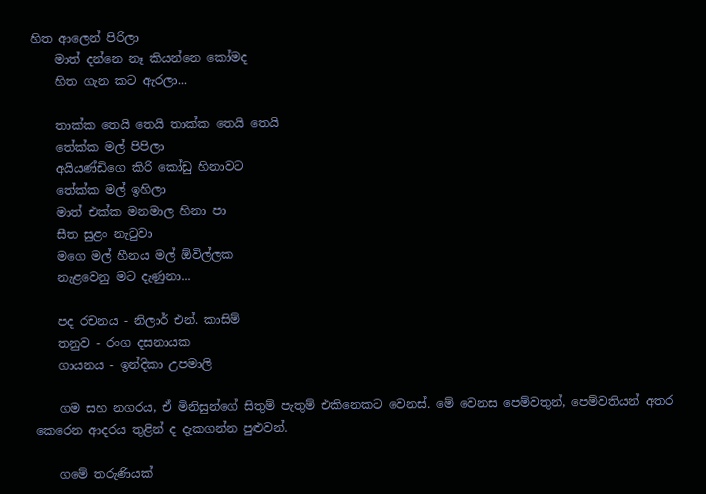හිත ආලෙන් පිරිලා
    මාත් දන්නෙ නෑ කියන්නෙ කෝමද
    හිත ගැන කට ඇරලා...

    තාක්‌ක තෙයි තෙයි තාක්‌ක තෙයි තෙයි
    තේක්‌ක මල් පිපිලා
    අයියණ්‌ඩිගෙ කිරි කෝඩු හිනාවට
    තේක්‌ක මල් ඉහිලා
    මාත් එක්‌ක මනමාල හිනා පා
    සීත සුළං නැටුවා
    මගෙ මල් හීනය මල් ඕවිල්ලක
    නැළවෙනු මට දැණුනා...

    පද රචනය - නිලාර් එන්. කාසිම්
    තනුව - රංග දසනායක
    ගායනය - ඉන්දිකා උපමාලි

    ගම සහ නගරය, ඒ මිනිසුන්ගේ සිතුම් පැතුම් එකිනෙකට වෙනස්‌. මේ වෙනස පෙම්වතුන්, පෙම්වතියන් අතර කෙරෙන ආදරය තුළින් ද දැකගන්න පුළුවන්.

    ගමේ තරුණියක්‌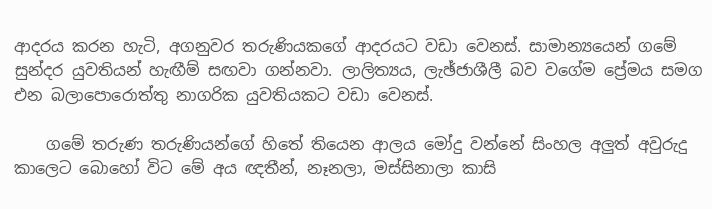ආදරය කරන හැටි, අගනුවර තරුණියකගේ ආදරයට වඩා වෙනස්‌. සාමාන්‍යයෙන් ගමේ සුන්දර යුවතියන් හැඟීම් සඟවා ගන්නවා. ලාලිත්‍යය, ලැඡ්ජාශීලී බව වගේම ප්‍රේමය සමග එන බලාපොරොත්තු නාගරික යුවතියකට වඩා වෙනස්‌.

    ගමේ තරුණ තරුණියන්ගේ හිතේ තියෙන ආලය මෝදු වන්නේ සිංහල අලුත් අවුරුදු කාලෙට බොහෝ විට මේ අය ඥතීන්, නෑනලා, මස්‌සිනාලා කාසි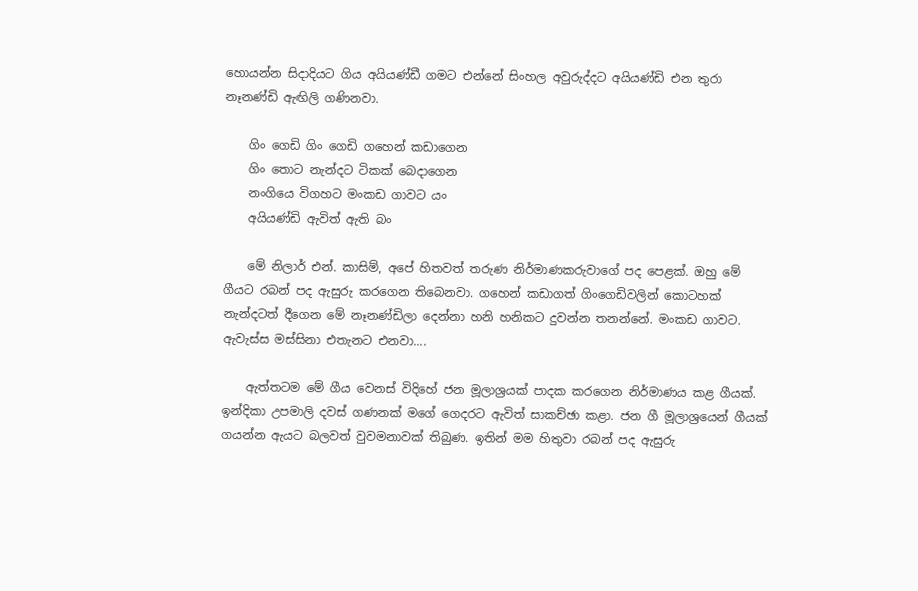හොයන්න සිදාදියට ගිය අයියණ්‌ඩී ගමට එන්නේ සිංහල අවුරුද්දට අයියණ්‌ඩි එන තුරා නෑනණ්‌ඩි ඇඟිලි ගණිනවා.

    ගිං ගෙඩි ගිං ගෙඩි ගහෙන් කඩාගෙන
    ගිං තොට නැන්දට ටිකක්‌ බෙදාගෙන
    නංගියෙ විගහට මංකඩ ගාවට යං
    අයියණ්‌ඩි ඇවිත් ඇති බං

    මේ නිලාර් එන්. කාසිම්, අපේ හිතවත් තරුණ නිර්මාණකරුවාගේ පද පෙළක්‌. ඔහු මේ ගීයට රබන් පද ඇසුරු කරගෙන තිබෙනවා. ගහෙන් කඩාගත් ගිංගෙඩිවලින් කොටහක්‌ නැන්දටත් දීගෙන මේ නෑනණ්‌ඩිලා දෙන්නා හනි හනිකට දුවන්න තනන්නේ. මංකඩ ගාවට. ඇවැස්‌ස මස්‌සිනා එතැනට එනවා....

    ඇත්තටම මේ ගීය වෙනස්‌ විදිහේ ජන මූලාශ්‍රයක්‌ පාදක කරගෙන නිර්මාණය කළ ගීයක්‌. ඉන්දිකා උපමාලි දවස්‌ ගණනක්‌ මගේ ගෙදරට ඇවිත් සාකච්ඡා කළා. ජන ගී මූලාශ්‍රයෙන් ගීයක්‌ ගයන්න ඇයට බලවත් වුවමනාවක්‌ තිබුණ. ඉතින් මම හිතුවා රබන් පද ඇසුරු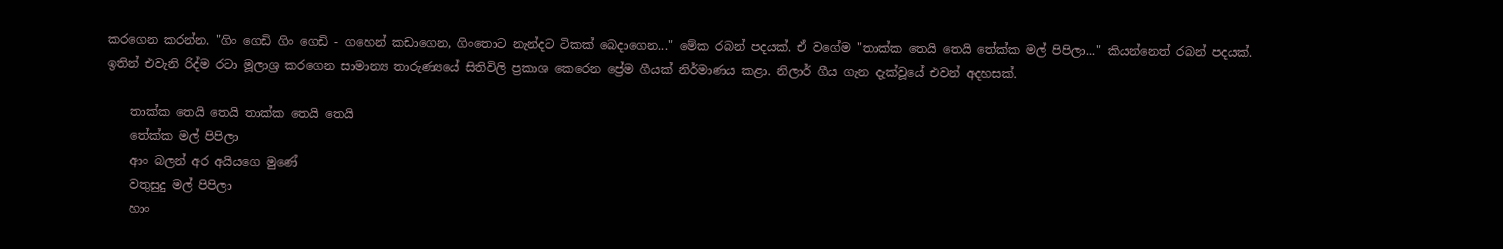කරගෙන කරන්න. "ගිං ගෙඩි ගිං ගෙඩි - ගහෙන් කඩාගෙන, ගිංතොට නැන්දට ටිකක්‌ බෙදාගෙන..." මේක රබන් පදයක්‌. ඒ වගේම "තාක්‌ක තෙයි තෙයි තේක්‌ක මල් පිපිලා..." කියන්නෙත් රබන් පදයක්‌. ඉතින් එවැනි රිද්ම රටා මූලාශ්‍ර කරගෙන සාමාන්‍ය තාරුණ්‍යයේ සිතිවිලි ප්‍රකාශ කෙරෙන ප්‍රේම ගීයක්‌ නිර්මාණය කළා. නිලාර් ගීය ගැන දැක්‌වූයේ එවන් අදහසක්‌.

    තාක්‌ක තෙයි තෙයි තාක්‌ක තෙයි තෙයි
    තේක්‌ක මල් පිපිලා
    ආං බලන් අර අයියගෙ මුණේ
    වතුසුදු මල් පිපිලා
    හාං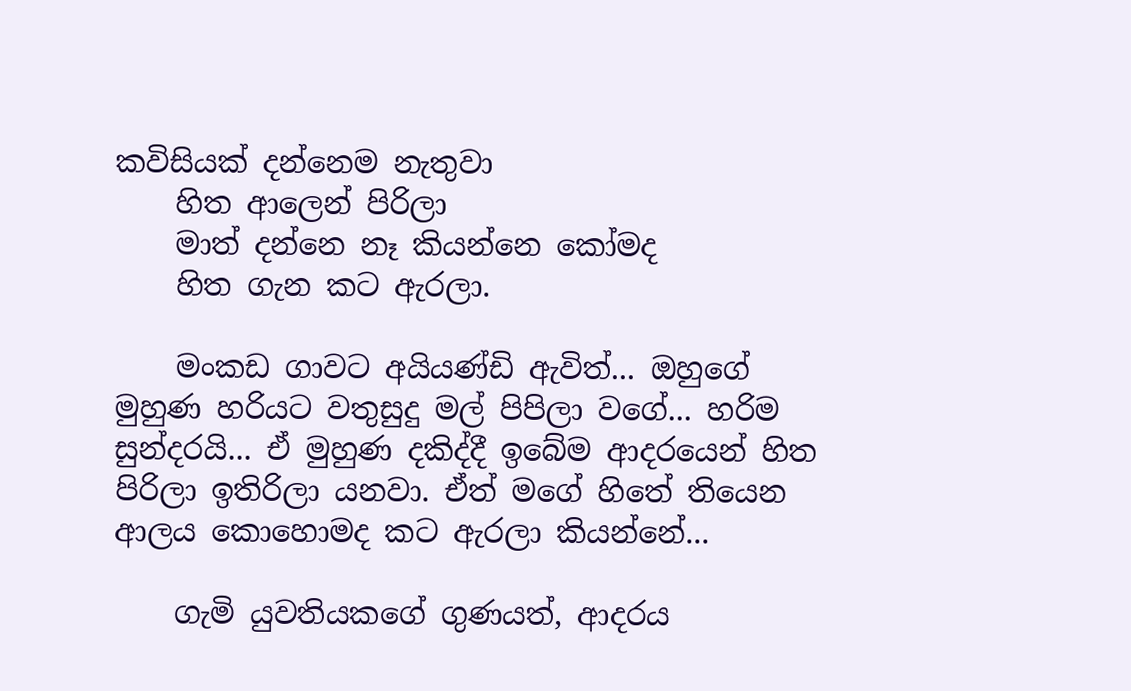කවිසියක්‌ දන්නෙම නැතුවා
    හිත ආලෙන් පිරිලා
    මාත් දන්නෙ නෑ කියන්නෙ කෝමද
    හිත ගැන කට ඇරලා.

    මංකඩ ගාවට අයියණ්‌ඩි ඇවිත්... ඔහුගේ මුහුණ හරියට වතුසුදු මල් පිපිලා වගේ... හරිම සුන්දරයි... ඒ මුහුණ දකිද්දී ඉබේම ආදරයෙන් හිත පිරිලා ඉතිරිලා යනවා. ඒත් මගේ හිතේ තියෙන ආලය කොහොමද කට ඇරලා කියන්නේ...

    ගැමි යුවතියකගේ ගුණයත්, ආදරය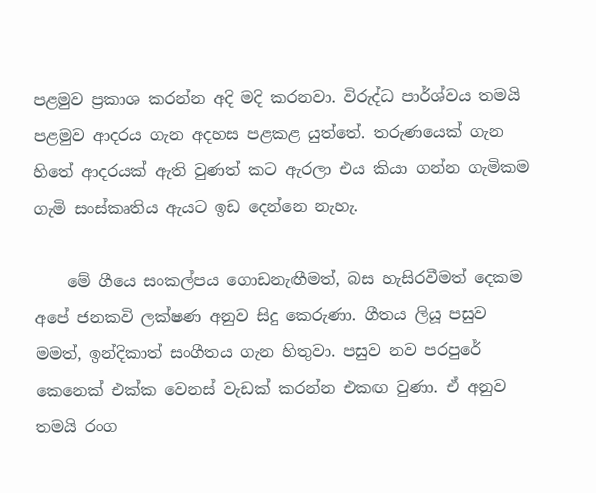පළමුව ප්‍රකාශ කරන්න අදි මදි කරනවා. විරුද්ධ පාර්ශ්වය තමයි පළමුව ආදරය ගැන අදහස පළකළ යුත්තේ. තරුණයෙක්‌ ගැන හිතේ ආදරයක්‌ ඇති වුණත් කට ඇරලා එය කියා ගන්න ගැමිකම ගැමි සංස්‌කෘතිය ඇයට ඉඩ දෙන්නෙ නැහැ.

    මේ ගීයෙ සංකල්පය ගොඩනැඟීමත්, බස හැසිරවීමත් දෙකම අපේ ජනකවි ලක්‌ෂණ අනුව සිදු කෙරුණා. ගීතය ලියූ පසුව මමත්, ඉන්දිකාත් සංගීතය ගැන හිතුවා. පසුව නව පරපුරේ කෙනෙක්‌ එක්‌ක වෙනස්‌ වැඩක්‌ කරන්න එකඟ වුණා. ඒ අනුව තමයි රංග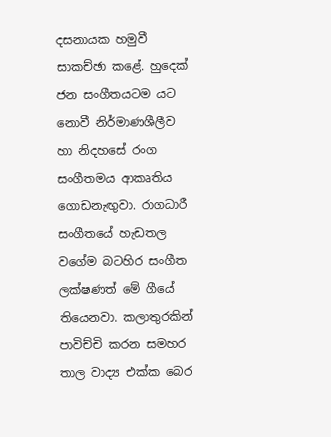දසනායක හමුවී සාකච්ඡා කළේ. හුදෙක්‌ ජන සංගීතයටම යට නොවී නිර්මාණශීලීව හා නිදහසේ රංග සංගීතමය ආකෘතිය ගොඩනැඟුවා. රාගධාරී සංගීතයේ හැඩතල වගේම බටහිර සංගීත ලක්‌ෂණත් මේ ගීයේ තියෙනවා. කලාතුරකින් පාවිච්චි කරන සමහර තාල වාද්‍ය එක්‌ක බෙර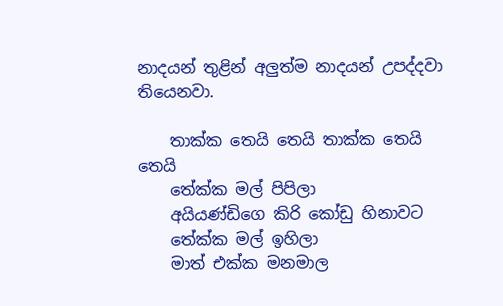නාදයන් තුළින් අලුත්ම නාදයන් උපද්දවා තියෙනවා.

    තාක්‌ක තෙයි තෙයි තාක්‌ක තෙයි තෙයි
    තේක්‌ක මල් පිපිලා
    අයියණ්‌ඩිගෙ කිරි කෝඩු හිනාවට
    තේක්‌ක මල් ඉහිලා
    මාත් එක්‌ක මනමාල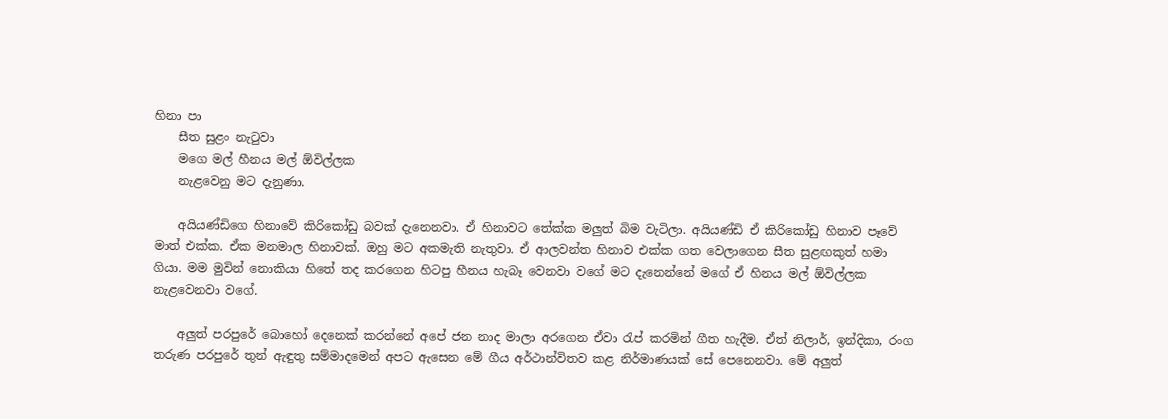හිනා පා
    සීත සුළං නැටුවා
    මගෙ මල් හීනය මල් ඕවිල්ලක
    නැළවෙනු මට දැනුණා.

    අයියණ්‌ඩිගෙ හිනාවේ කිරිකෝඩු බවක්‌ දැනෙනවා. ඒ හිනාවට තේක්‌ක මලුත් බිම වැටිලා. අයියණ්‌ඩි ඒ කිරිකෝඩු හිනාව පෑවේ මාත් එක්‌ක. ඒක මනමාල හිනාවක්‌. ඔහු මට අකමැති නැතුවා. ඒ ආලවන්ත හිනාව එක්‌ක ගත වෙලාගෙන සීත සුළඟකුත් හමා ගියා. මම මුවින් නොකියා හිතේ තද කරගෙන හිටපු හීනය හැබෑ වෙනවා වගේ මට දැනෙන්නේ මගේ ඒ හිනය මල් ඕවිල්ලක නැළවෙනවා වගේ.

    අලුත් පරපුරේ බොහෝ දෙනෙක්‌ කරන්නේ අපේ ජන නාද මාලා අරගෙන ඒවා රැප් කරමින් ගීත හැදීම. ඒත් නිලාර්, ඉන්දිකා, රංග තරුණ පරපුරේ තුන් ඇඳුතු සම්මාදමෙන් අපට ඇසෙන මේ ගීය අර්ථාන්විතව කළ නිර්මාණයක්‌ සේ පෙනෙනවා. මේ අලුත්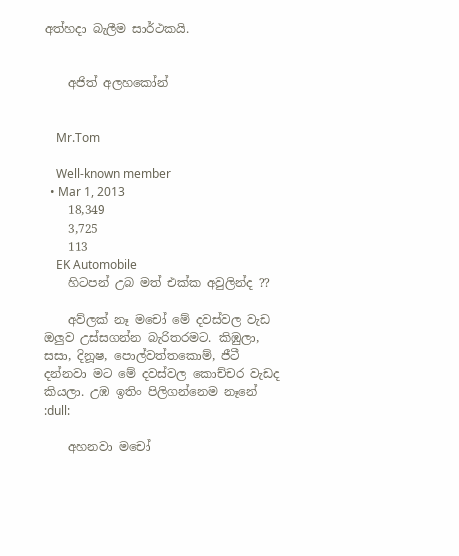අත්හදා බැලීම සාර්ථකයි.


    අජිත් අලහකෝන්


    Mr.Tom

    Well-known member
  • Mar 1, 2013
    18,349
    3,725
    113
    EK Automobile
    හිටපන් උබ මත් එක්ක අවුලින්ද ??

    අව්ලක් නෑ මචෝ මේ දවස්වල වැඩ ඔලුව උස්සගන්න බැරිතරමට. කිඹුලා, සසා, දිනූෂ, පොල්වත්තකොම්, ජීටී දන්නවා මට මේ දවස්වල කොච්චර වැඩද කියලා. උඹ ඉතිං පිලිගන්නෙම නෑනේ :dull:

    අහනවා මචෝ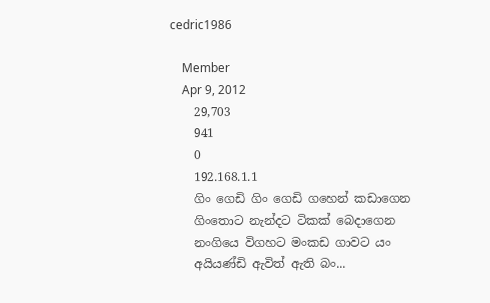cedric1986

    Member
    Apr 9, 2012
    29,703
    941
    0
    192.168.1.1
    ගිං ගෙඩි ගිං ගෙඩි ගහෙන් කඩාගෙන
    ගිංතොට නැන්දට ටිකක්‌ බෙදාගෙන
    නංගියෙ විගහට මංකඩ ගාවට යං
    අයියණ්‌ඩි ඇවිත් ඇති බං...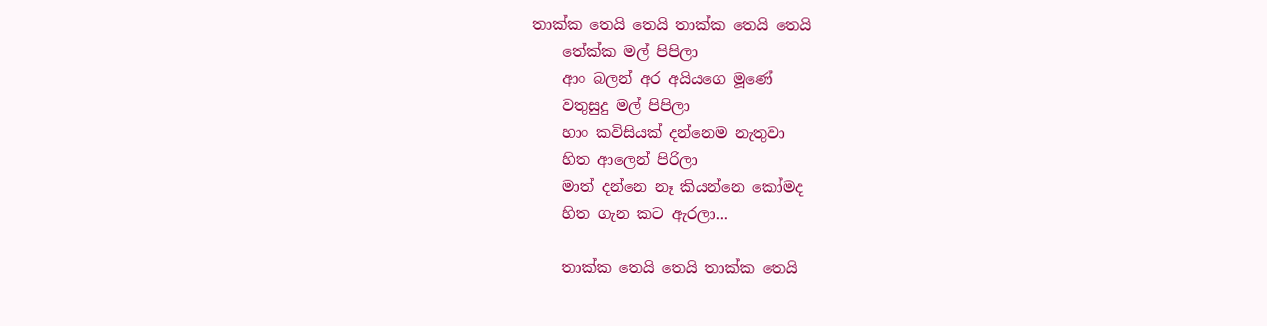තාක්‌ක තෙයි තෙයි තාක්‌ක තෙයි තෙයි
    තේක්‌ක මල් පිපිලා
    ආං බලන් අර අයියගෙ මූණේ
    වතුසුදු මල් පිපිලා
    හාං කවිසියක්‌ දන්නෙම නැතුවා
    හිත ආලෙන් පිරිලා
    මාත් දන්නෙ නෑ කියන්නෙ කෝමද
    හිත ගැන කට ඇරලා...

    තාක්‌ක තෙයි තෙයි තාක්‌ක තෙයි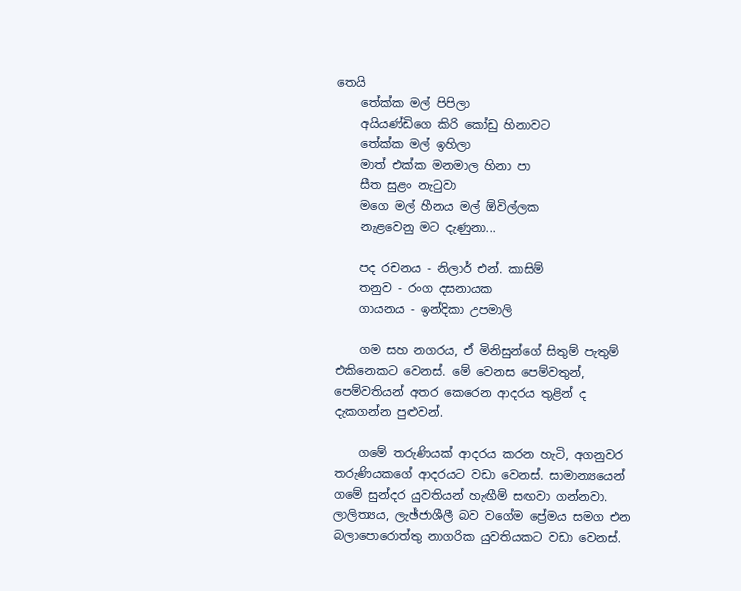තෙයි
    තේක්‌ක මල් පිපිලා
    අයියණ්‌ඩිගෙ කිරි කෝඩු හිනාවට
    තේක්‌ක මල් ඉහිලා
    මාත් එක්‌ක මනමාල හිනා පා
    සීත සුළං නැටුවා
    මගෙ මල් හීනය මල් ඕවිල්ලක
    නැළවෙනු මට දැණුනා...

    පද රචනය - නිලාර් එන්. කාසිම්
    තනුව - රංග දසනායක
    ගායනය - ඉන්දිකා උපමාලි

    ගම සහ නගරය, ඒ මිනිසුන්ගේ සිතුම් පැතුම් එකිනෙකට වෙනස්‌. මේ වෙනස පෙම්වතුන්, පෙම්වතියන් අතර කෙරෙන ආදරය තුළින් ද දැකගන්න පුළුවන්.

    ගමේ තරුණියක්‌ ආදරය කරන හැටි, අගනුවර තරුණියකගේ ආදරයට වඩා වෙනස්‌. සාමාන්‍යයෙන් ගමේ සුන්දර යුවතියන් හැඟීම් සඟවා ගන්නවා. ලාලිත්‍යය, ලැඡ්ජාශීලී බව වගේම ප්‍රේමය සමග එන බලාපොරොත්තු නාගරික යුවතියකට වඩා වෙනස්‌.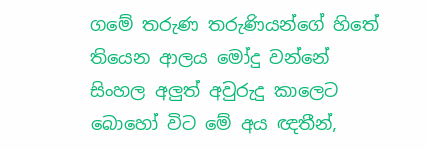ගමේ තරුණ තරුණියන්ගේ හිතේ තියෙන ආලය මෝදු වන්නේ සිංහල අලුත් අවුරුදු කාලෙට බොහෝ විට මේ අය ඥතීන්,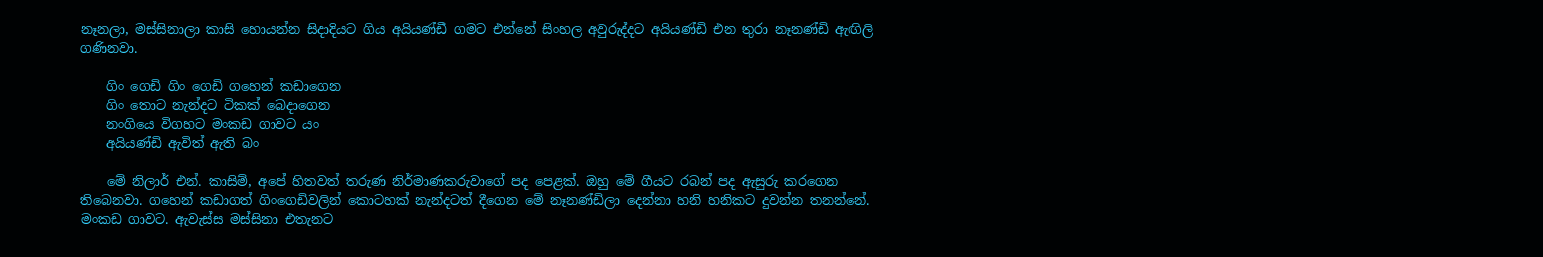නෑනලා, මස්‌සිනාලා කාසි හොයන්න සිදාදියට ගිය අයියණ්‌ඩී ගමට එන්නේ සිංහල අවුරුද්දට අයියණ්‌ඩි එන තුරා නෑනණ්‌ඩි ඇඟිලි ගණිනවා.

    ගිං ගෙඩි ගිං ගෙඩි ගහෙන් කඩාගෙන
    ගිං තොට නැන්දට ටිකක්‌ බෙදාගෙන
    නංගියෙ විගහට මංකඩ ගාවට යං
    අයියණ්‌ඩි ඇවිත් ඇති බං

    මේ නිලාර් එන්. කාසිම්, අපේ හිතවත් තරුණ නිර්මාණකරුවාගේ පද පෙළක්‌. ඔහු මේ ගීයට රබන් පද ඇසුරු කරගෙන තිබෙනවා. ගහෙන් කඩාගත් ගිංගෙඩිවලින් කොටහක්‌ නැන්දටත් දීගෙන මේ නෑනණ්‌ඩිලා දෙන්නා හනි හනිකට දුවන්න තනන්නේ. මංකඩ ගාවට. ඇවැස්‌ස මස්‌සිනා එතැනට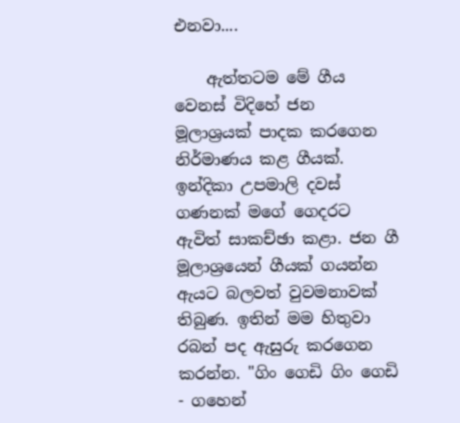එනවා....

    ඇත්තටම මේ ගීය වෙනස්‌ විදිහේ ජන මූලාශ්‍රයක්‌ පාදක කරගෙන නිර්මාණය කළ ගීයක්‌. ඉන්දිකා උපමාලි දවස්‌ ගණනක්‌ මගේ ගෙදරට ඇවිත් සාකච්ඡා කළා. ජන ගී මූලාශ්‍රයෙන් ගීයක්‌ ගයන්න ඇයට බලවත් වුවමනාවක්‌ තිබුණ. ඉතින් මම හිතුවා රබන් පද ඇසුරු කරගෙන කරන්න. "ගිං ගෙඩි ගිං ගෙඩි - ගහෙන්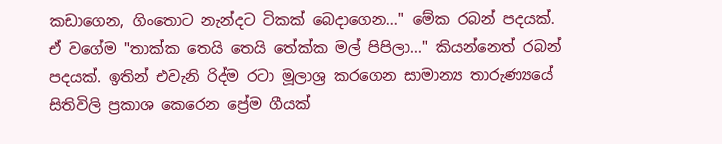කඩාගෙන, ගිංතොට නැන්දට ටිකක්‌ බෙදාගෙන..." මේක රබන් පදයක්‌. ඒ වගේම "තාක්‌ක තෙයි තෙයි තේක්‌ක මල් පිපිලා..." කියන්නෙත් රබන් පදයක්‌. ඉතින් එවැනි රිද්ම රටා මූලාශ්‍ර කරගෙන සාමාන්‍ය තාරුණ්‍යයේ සිතිවිලි ප්‍රකාශ කෙරෙන ප්‍රේම ගීයක්‌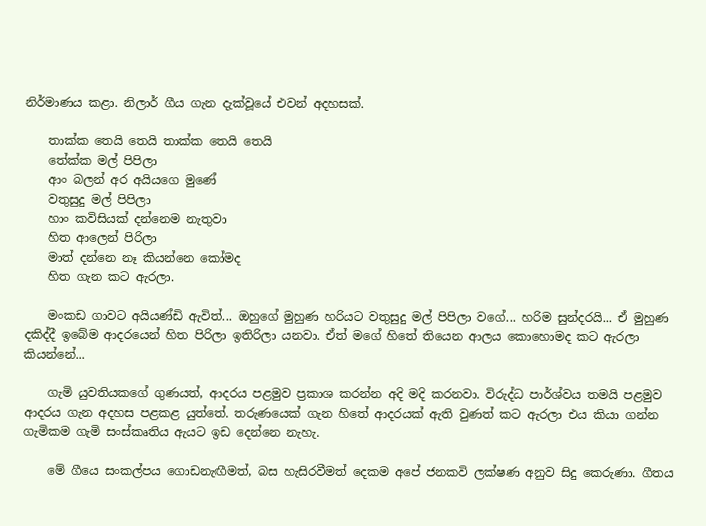නිර්මාණය කළා. නිලාර් ගීය ගැන දැක්‌වූයේ එවන් අදහසක්‌.

    තාක්‌ක තෙයි තෙයි තාක්‌ක තෙයි තෙයි
    තේක්‌ක මල් පිපිලා
    ආං බලන් අර අයියගෙ මුණේ
    වතුසුදු මල් පිපිලා
    හාං කවිසියක්‌ දන්නෙම නැතුවා
    හිත ආලෙන් පිරිලා
    මාත් දන්නෙ නෑ කියන්නෙ කෝමද
    හිත ගැන කට ඇරලා.

    මංකඩ ගාවට අයියණ්‌ඩි ඇවිත්... ඔහුගේ මුහුණ හරියට වතුසුදු මල් පිපිලා වගේ... හරිම සුන්දරයි... ඒ මුහුණ දකිද්දී ඉබේම ආදරයෙන් හිත පිරිලා ඉතිරිලා යනවා. ඒත් මගේ හිතේ තියෙන ආලය කොහොමද කට ඇරලා කියන්නේ...

    ගැමි යුවතියකගේ ගුණයත්, ආදරය පළමුව ප්‍රකාශ කරන්න අදි මදි කරනවා. විරුද්ධ පාර්ශ්වය තමයි පළමුව ආදරය ගැන අදහස පළකළ යුත්තේ. තරුණයෙක්‌ ගැන හිතේ ආදරයක්‌ ඇති වුණත් කට ඇරලා එය කියා ගන්න ගැමිකම ගැමි සංස්‌කෘතිය ඇයට ඉඩ දෙන්නෙ නැහැ.

    මේ ගීයෙ සංකල්පය ගොඩනැඟීමත්, බස හැසිරවීමත් දෙකම අපේ ජනකවි ලක්‌ෂණ අනුව සිදු කෙරුණා. ගීතය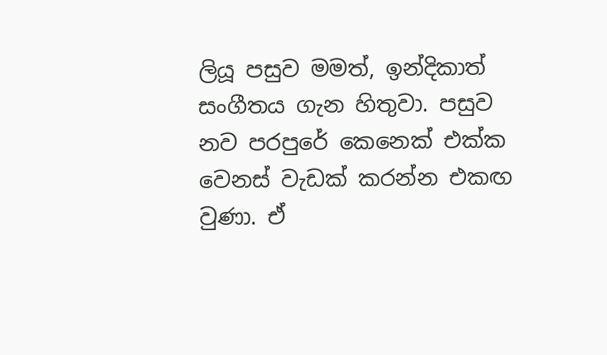ලියූ පසුව මමත්, ඉන්දිකාත් සංගීතය ගැන හිතුවා. පසුව නව පරපුරේ කෙනෙක්‌ එක්‌ක වෙනස්‌ වැඩක්‌ කරන්න එකඟ වුණා. ඒ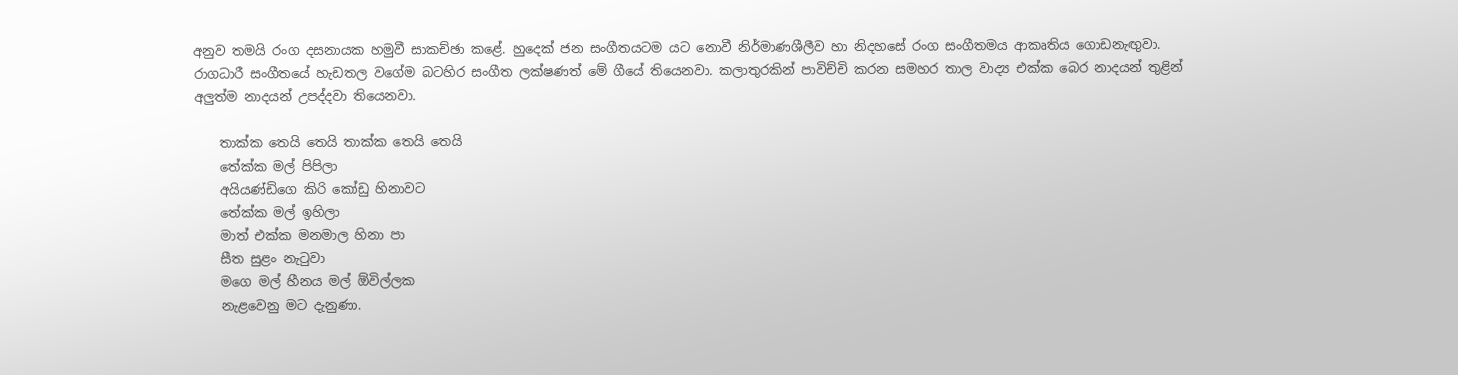අනුව තමයි රංග දසනායක හමුවී සාකච්ඡා කළේ. හුදෙක්‌ ජන සංගීතයටම යට නොවී නිර්මාණශීලීව හා නිදහසේ රංග සංගීතමය ආකෘතිය ගොඩනැඟුවා. රාගධාරී සංගීතයේ හැඩතල වගේම බටහිර සංගීත ලක්‌ෂණත් මේ ගීයේ තියෙනවා. කලාතුරකින් පාවිච්චි කරන සමහර තාල වාද්‍ය එක්‌ක බෙර නාදයන් තුළින් අලුත්ම නාදයන් උපද්දවා තියෙනවා.

    තාක්‌ක තෙයි තෙයි තාක්‌ක තෙයි තෙයි
    තේක්‌ක මල් පිපිලා
    අයියණ්‌ඩිගෙ කිරි කෝඩු හිනාවට
    තේක්‌ක මල් ඉහිලා
    මාත් එක්‌ක මනමාල හිනා පා
    සීත සුළං නැටුවා
    මගෙ මල් හීනය මල් ඕවිල්ලක
    නැළවෙනු මට දැනුණා.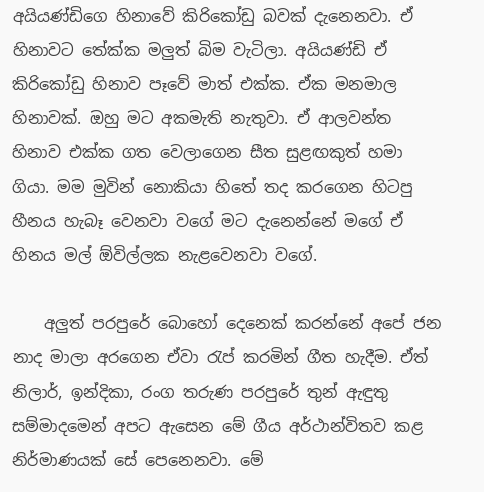අයියණ්‌ඩිගෙ හිනාවේ කිරිකෝඩු බවක්‌ දැනෙනවා. ඒ හිනාවට තේක්‌ක මලුත් බිම වැටිලා. අයියණ්‌ඩි ඒ කිරිකෝඩු හිනාව පෑවේ මාත් එක්‌ක. ඒක මනමාල හිනාවක්‌. ඔහු මට අකමැති නැතුවා. ඒ ආලවන්ත හිනාව එක්‌ක ගත වෙලාගෙන සීත සුළඟකුත් හමා ගියා. මම මුවින් නොකියා හිතේ තද කරගෙන හිටපු හීනය හැබෑ වෙනවා වගේ මට දැනෙන්නේ මගේ ඒ හිනය මල් ඕවිල්ලක නැළවෙනවා වගේ.

    අලුත් පරපුරේ බොහෝ දෙනෙක්‌ කරන්නේ අපේ ජන නාද මාලා අරගෙන ඒවා රැප් කරමින් ගීත හැදීම. ඒත් නිලාර්, ඉන්දිකා, රංග තරුණ පරපුරේ තුන් ඇඳුතු සම්මාදමෙන් අපට ඇසෙන මේ ගීය අර්ථාන්විතව කළ නිර්මාණයක්‌ සේ පෙනෙනවා. මේ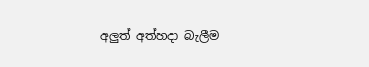අලුත් අත්හදා බැලීම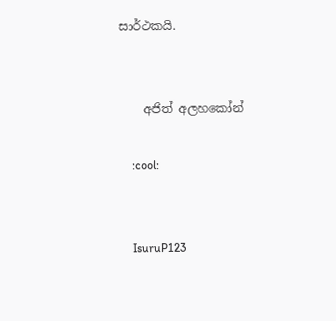සාර්ථකයි.


    අජිත් අලහකෝන්

    :cool:


    IsuruP123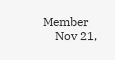Member
    Nov 21,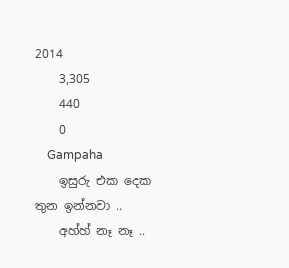2014
    3,305
    440
    0
    Gampaha
    ඉසුරු එක දෙක තුන ඉන්නවා ..
    අහ්හ් නෑ නෑ ..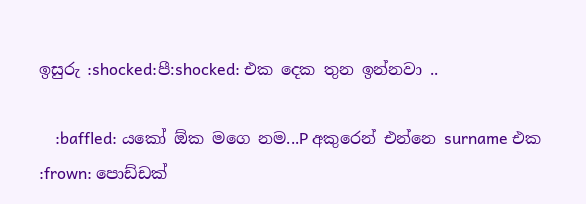ඉසුරු :shocked:පී:shocked: එක දෙක තුන ඉන්නවා ..

    :baffled: යකෝ ඕක මගෙ නම...P අකුරෙන් එන්නෙ surname එක :frown: පොඩ්ඩක්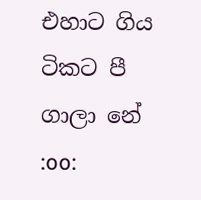එහාට ගිය ටිකට පී ගාලා නේ :oo: